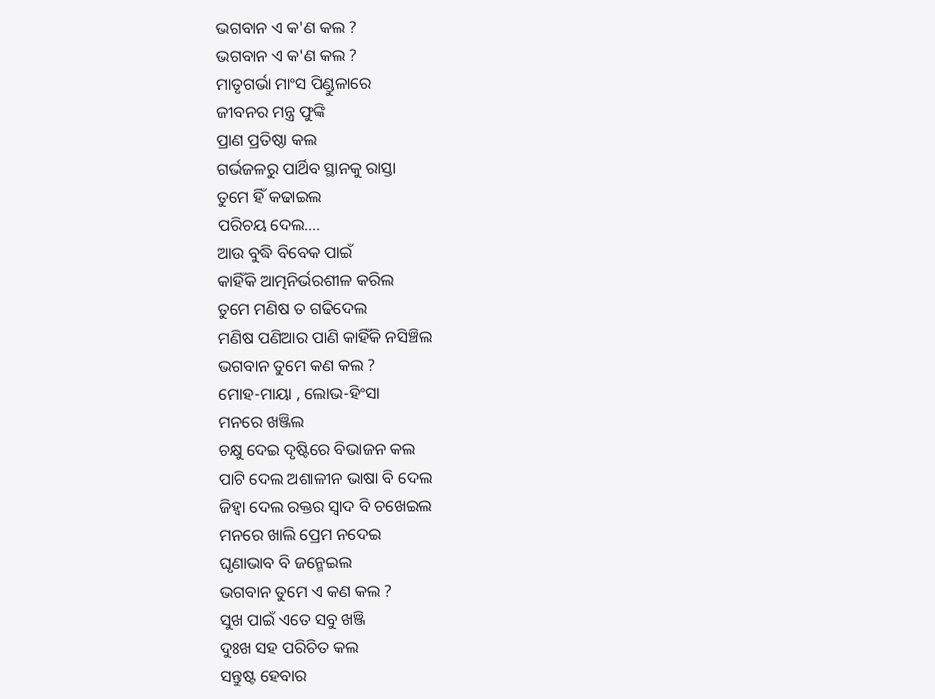ଭଗବାନ ଏ କ'ଣ କଲ ?
ଭଗବାନ ଏ କ'ଣ କଲ ?
ମାତୃଗର୍ଭା ମାଂସ ପିଣ୍ଡୁଳାରେ
ଜୀବନର ମନ୍ତ୍ର ଫୁଙ୍କି
ପ୍ରାଣ ପ୍ରତିଷ୍ଠା କଲ
ଗର୍ଭଜଳରୁ ପାର୍ଥିବ ସ୍ଥାନକୁ ରାସ୍ତା
ତୁମେ ହିଁ କଢାଇଲ
ପରିଚୟ ଦେଲ....
ଆଉ ବୁଦ୍ଧି ବିବେକ ପାଇଁ
କାହିଁକି ଆତ୍ମନିର୍ଭରଶୀଳ କରିଲ
ତୁମେ ମଣିଷ ତ ଗଢିଦେଲ
ମଣିଷ ପଣିଆର ପାଣି କାହିଁକି ନସିଞ୍ଚିଲ
ଭଗବାନ ତୁମେ କଣ କଲ ?
ମୋହ-ମାୟା , ଲୋଭ-ହିଂସା
ମନରେ ଖଞ୍ଜିଲ
ଚକ୍ଷୁ ଦେଇ ଦୃଷ୍ଟିରେ ବିଭାଜନ କଲ
ପାଟି ଦେଲ ଅଶାଳୀନ ଭାଷା ବି ଦେଲ
ଜିହ୍ଵା ଦେଲ ରକ୍ତର ସ୍ଵାଦ ବି ଚଖେଇଲ
ମନରେ ଖାଲି ପ୍ରେମ ନଦେଇ
ଘୃଣାଭାବ ବି ଜନ୍ମେଇଲ
ଭଗବାନ ତୁମେ ଏ କଣ କଲ ?
ସୁଖ ପାଇଁ ଏତେ ସବୁ ଖଞ୍ଜି
ଦୁଃଖ ସହ ପରିଚିତ କଲ
ସନ୍ତୁଷ୍ଟ ହେବାର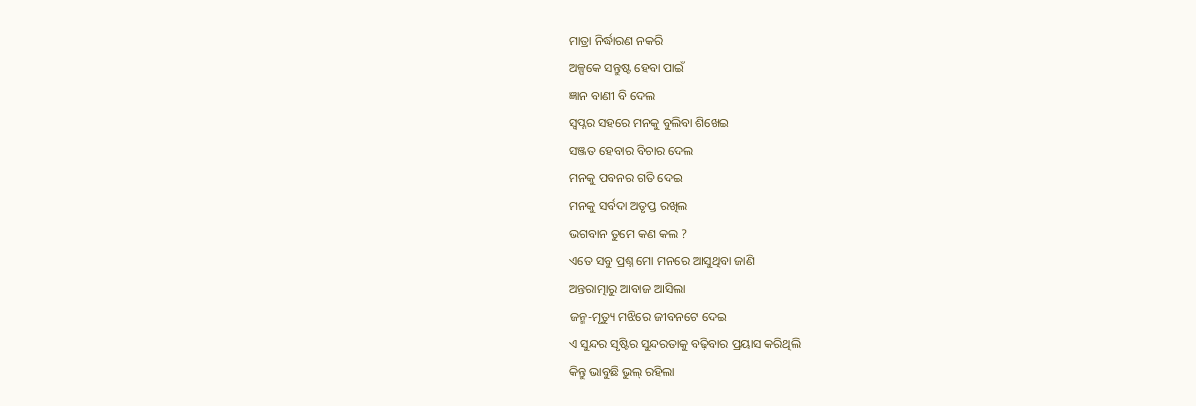ମାତ୍ରା ନିର୍ଦ୍ଧାରଣ ନକରି
ଅଳ୍ପକେ ସନ୍ତୁଷ୍ଟ ହେବା ପାଇଁ
ଜ୍ଞାନ ବାଣୀ ବି ଦେଲ
ସ୍ଵପ୍ନର ସହରେ ମନକୁ ବୁଲିବା ଶିଖେଇ
ସଞ୍ଜତ ହେବାର ବିଚାର ଦେଲ
ମନକୁ ପବନର ଗତି ଦେଇ
ମନକୁ ସର୍ବଦା ଅତୃପ୍ତ ରଖିଲ
ଭଗବାନ ତୁମେ କଣ କଲ ?
ଏତେ ସବୁ ପ୍ରଶ୍ନ ମୋ ମନରେ ଆସୁଥିବା ଜାଣି
ଅନ୍ତରାତ୍ମାରୁ ଆବାଜ ଆସିଲା
ଜନ୍ମ-ମୃତ୍ୟୁ ମଝିରେ ଜୀବନଟେ ଦେଇ
ଏ ସୁନ୍ଦର ସୃଷ୍ଟିର ସୁନ୍ଦରତାକୁ ବଢ଼ିବାର ପ୍ରୟାସ କରିଥିଲି
କିନ୍ତୁ ଭାବୁଛି ଭୁଲ୍ ରହିଲା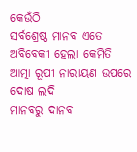କେଉଁଠି
ସର୍ବଶ୍ରେଷ୍ଠ ମାନବ ଏତେ ଅବିବେକୀ ହେଲା କେମିତି
ଆତ୍ମା ରୂପୀ ନାରାୟଣ ଉପରେ ଦୋଷ ଲଦି
ମାନବରୁ ଦାନବ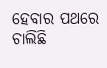ହେବାର ପଥରେ ଚାଲିଛି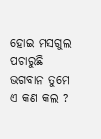ହୋଇ ମସଗୁଲ
ପଚାରୁଛି ଭଗବାନ ତୁମେ ଏ କଣ କଲ ?